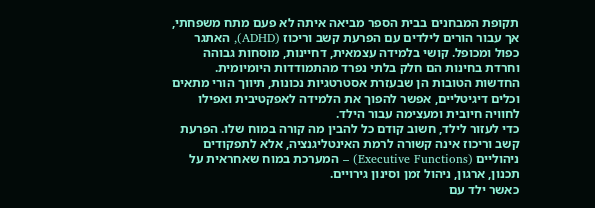תקופת המבחנים בבית הספר מביאה איתה לא פעם מתח משפחתי, אך עבור הורים לילדים עם הפרעת קשב וריכוז (ADHD), האתגר כפול ומכופל. קושי בלמידה עצמאית, דחיינות, מוסחות גבוהה וחרדת בחינות הם חלק בלתי נפרד מהתמודדות היומיומית. החדשות הטובות הן שבעזרת אסטרטגיות נכונות, תיווך הורי מתאים וכלים דיגיטליים, אפשר להפוך את הלמידה לאפקטיבית ואפילו לחוויה חיובית ומעצימה עבור הילד.
כדי לעזור לילד, חשוב קודם כל להבין מה קורה במוח שלו. הפרעת קשב וריכוז אינה קשורה לרמת האינטליגנציה, אלא לתפקודים ניהוליים (Executive Functions) – המערכת במוח שאחראית על תכנון, ארגון, ניהול זמן וסינון גירויים.
כאשר ילד עם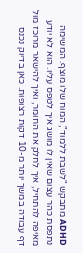ADHD מתבקש "לשבת ללמוד", המוח שלו מוצף. המשימה נתפסת כהר עצום שאין לו מושג איך לטפס עליו. הוא לא יודע מאיפה להתחיל, איך לחלק את החומר, ואיך להישאר מרוכז מול דף עבודה במשך יותר מ-10 דקות רצופות. כאן בדיוק נכנס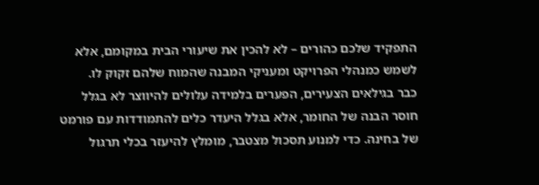התפקיד שלכם כהורים – לא להכין את שיעורי הבית במקומם, אלא לשמש כמנהלי הפרויקט ומעניקי המבנה שהמוח שלהם זקוק לו.
כבר בגילאים הצעירים, הפערים בלמידה עלולים להיווצר לא בגלל חוסר הבנה של החומר, אלא בגלל היעדר כלים להתמודדות עם פורמט של בחינה. כדי למנוע תסכול מצטבר, מומלץ להיעזר בכלי תרגול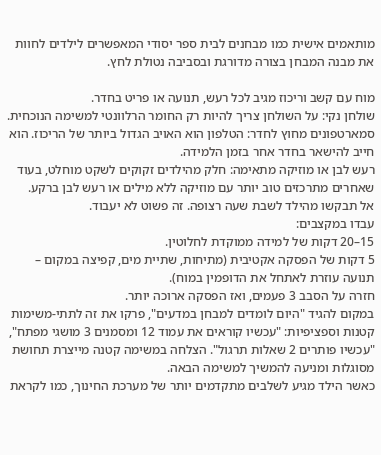מותאמים אישית כמו מבחנים לבית ספר יסודי המאפשרים לילדים לחוות את מבנה המבחן בצורה מדורגת ובסביבה נטולת לחץ.

מוח עם קשב וריכוז מגיב לכל רעש, תנועה או פריט בחדר.
שולחן נקי: על השולחן צריך להיות רק החומר הרלוונטי למשימה הנוכחית.
סמארטפונים מחוץ לחדר: הטלפון הוא האויב הגדול ביותר של הריכוז. הוא חייב להישאר בחדר אחר בזמן הלמידה.
רעש לבן או מוזיקה מתאימה: חלק מהילדים זקוקים לשקט מוחלט, בעוד שאחרים מתרכזים טוב יותר עם מוזיקה ללא מילים או רעש לבן ברקע.
אל תבקשו מהילד לשבת שעה רצופה. זה פשוט לא יעבוד.
עבדו במקצבים:
15–20 דקות של למידה ממוקדת לחלוטין.
5 דקות של הפסקה אקטיבית (מתיחות, שתיית מים, קפיצה במקום – תנועה עוזרת לאתחל את הדופמין במוח).
חזרה על הסבב 3 פעמים, ואז הפסקה ארוכה יותר.
במקום להגיד "היום לומדים למבחן במדעים", פרקו את זה לתתי-משימות קטנות וספציפיות: "עכשיו קוראים את עמוד 12 ומסמנים 3 מושגי מפתח", "עכשיו פותרים 2 שאלות תרגול". הצלחה במשימה קטנה מייצרת תחושת מסוגלות ומניעה להמשיך למשימה הבאה.
כאשר הילד מגיע לשלבים מתקדמים יותר של מערכת החינוך, כמו לקראת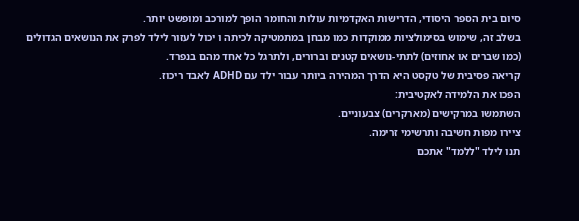סיום בית הספר היסודי, הדרישות האקדמיות עולות והחומר הופך למורכב ומופשט יותר.
בשלב זה, שימוש בסימולציות ממוקדות כמו מבחן במתמטיקה לכיתה ו יכול לעזור לילד לפרק את הנושאים הגדולים (כמו שברים או אחוזים) לתתי-נושאים קטנים וברורים, ולתרגל כל אחד מהם בנפרד.
קריאה פסיבית של טקסט היא הדרך המהירה ביותר עבור ילד עם ADHD לאבד ריכוז.
הפכו את הלמידה לאקטיבית:
השתמשו במרקישים (מארקרים) צבעוניים.
ציירו מפות חשיבה ותרשימי זרימה.
תנו לילד "ללמד" אתכם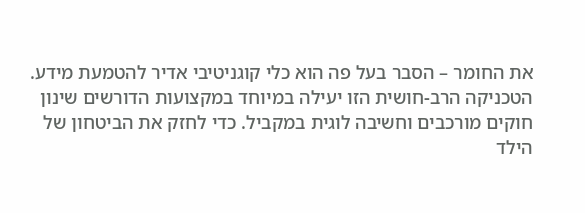את החומר – הסבר בעל פה הוא כלי קוגניטיבי אדיר להטמעת מידע.
הטכניקה הרב-חושית הזו יעילה במיוחד במקצועות הדורשים שינון חוקים מורכבים וחשיבה לוגית במקביל. כדי לחזק את הביטחון של הילד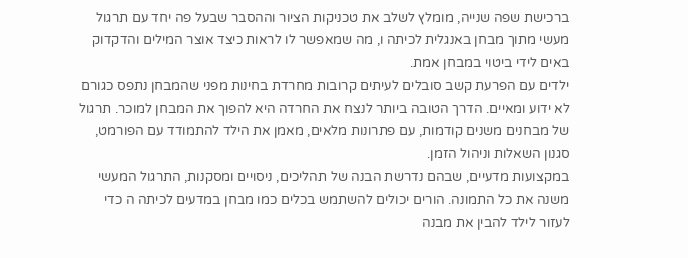ברכישת שפה שנייה, מומלץ לשלב את טכניקות הציור וההסבר שבעל פה יחד עם תרגול מעשי מתוך מבחן באנגלית לכיתה ו, מה שמאפשר לו לראות כיצד אוצר המילים והדקדוק באים לידי ביטוי במבחן אמת.
ילדים עם הפרעת קשב סובלים לעיתים קרובות מחרדת בחינות מפני שהמבחן נתפס כגורם לא ידוע ומאיים. הדרך הטובה ביותר לנצח את החרדה היא להפוך את המבחן למוכר. תרגול של מבחנים משנים קודמות, עם פתרונות מלאים, מאמן את הילד להתמודד עם הפורמט, סגנון השאלות וניהול הזמן.
במקצועות מדעיים, שבהם נדרשת הבנה של תהליכים, ניסויים ומסקנות, התרגול המעשי משנה את כל התמונה. הורים יכולים להשתמש בכלים כמו מבחן במדעים לכיתה ה כדי לעזור לילד להבין את מבנה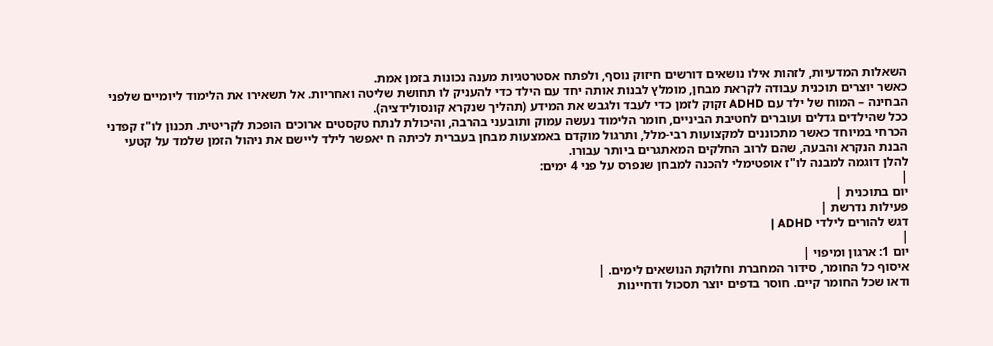השאלות המדעיות, לזהות אילו נושאים דורשים חיזוק נוסף, ולפתח אסטרטגיות מענה נכונות בזמן אמת.
כאשר יוצרים תוכנית עבודה לקראת מבחן, מומלץ לבנות אותה יחד עם הילד כדי להעניק לו תחושת שליטה ואחריות. אל תשאירו את הלימוד ליומיים שלפני הבחינה – המוח של ילד עם ADHD זקוק לזמן כדי לעבד ולגבש את המידע (תהליך שנקרא קונסולידציה).
ככל שהילדים גדלים ועוברים לחטיבת הביניים, חומר הלימוד נעשה עמוק ותובעני בהרבה, והיכולת לנתח טקסטים ארוכים הופכת לקריטית. תכנון לו"ז קפדני הכרחי במיוחד כאשר מתכוננים למקצועות רבי-מלל, ותרגול מוקדם באמצעות מבחן בעברית לכיתה ח יאפשר לילד ליישם את ניהול הזמן שלמד על קטעי הבנת הנקרא והבעה, שהם לרוב החלקים המאתגרים ביותר עבורו.
להלן דוגמה למבנה לו"ז אופטימלי להכנה למבחן שנפרס על פני 4 ימים:
|
יום בתוכנית |
פעילות נדרשת |
דגש להורים לילדי ADHD |
|
יום 1: ארגון ומיפוי |
איסוף כל החומר, סידור המחברת וחלוקת הנושאים לימים. |
ודאו שכל החומר קיים. חוסר בדפים יוצר תסכול ודחיינות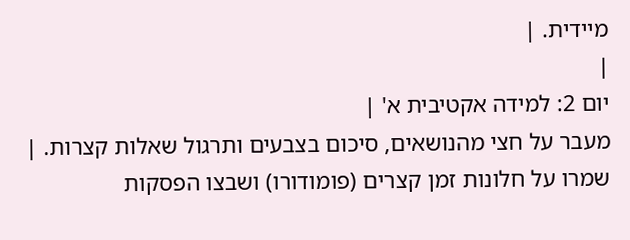מיידית. |
|
יום 2: למידה אקטיבית א' |
מעבר על חצי מהנושאים, סיכום בצבעים ותרגול שאלות קצרות. |
שמרו על חלונות זמן קצרים (פומודורו) ושבצו הפסקות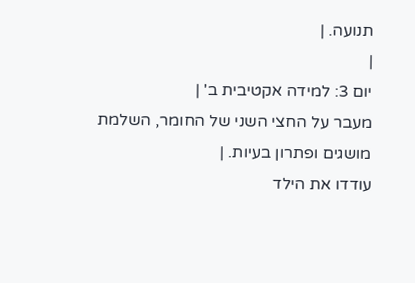תנועה. |
|
יום 3: למידה אקטיבית ב' |
מעבר על החצי השני של החומר, השלמת מושגים ופתרון בעיות. |
עודדו את הילד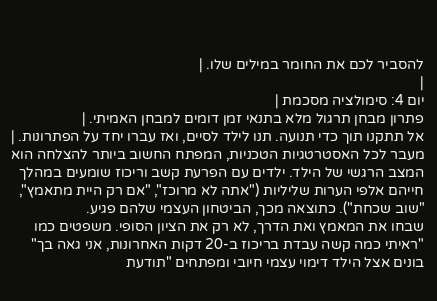להסביר לכם את החומר במילים שלו. |
|
יום 4: סימולציה מסכמת |
פתרון מבחן תרגול מלא בתנאי זמן דומים למבחן האמיתי. |
אל תתקנו תוך כדי תנועה. תנו לילד לסיים, ואז עברו יחד על הפתרונות. |
מעבר לכל האסטרטגיות הטכניות, המפתח החשוב ביותר להצלחה הוא המצב הרגשי של הילד. ילדים עם הפרעת קשב וריכוז שומעים במהלך חייהם אלפי הערות שליליות ("אתה לא מרוכז", "אם רק היית מתאמץ", "שוב שכחת"). כתוצאה מכך, הביטחון העצמי שלהם פגיע.
שבחו את המאמץ ואת הדרך, לא רק את הציון הסופי. משפטים כמו "ראיתי כמה קשה עבדת בריכוז ב-20 דקות האחרונות, אני גאה בך" בונים אצל הילד דימוי עצמי חיובי ומפתחים "תודעת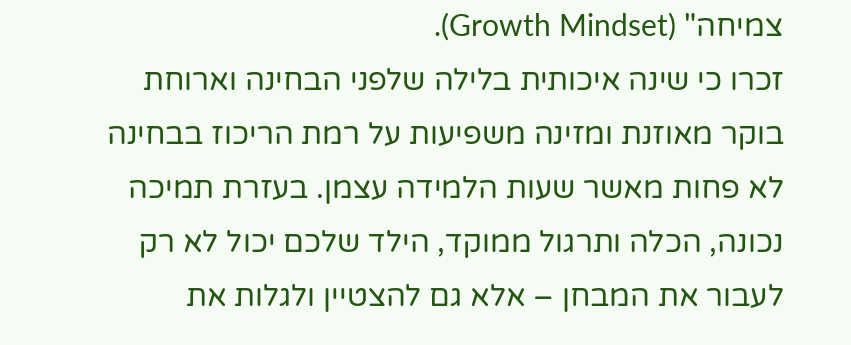צמיחה" (Growth Mindset).
זכרו כי שינה איכותית בלילה שלפני הבחינה וארוחת בוקר מאוזנת ומזינה משפיעות על רמת הריכוז בבחינה לא פחות מאשר שעות הלמידה עצמן. בעזרת תמיכה נכונה, הכלה ותרגול ממוקד, הילד שלכם יכול לא רק לעבור את המבחן – אלא גם להצטיין ולגלות את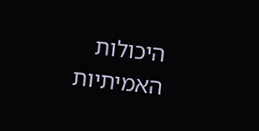היכולות האמיתיות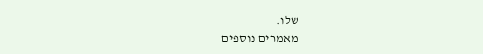שלו.
מאמרים נוספים